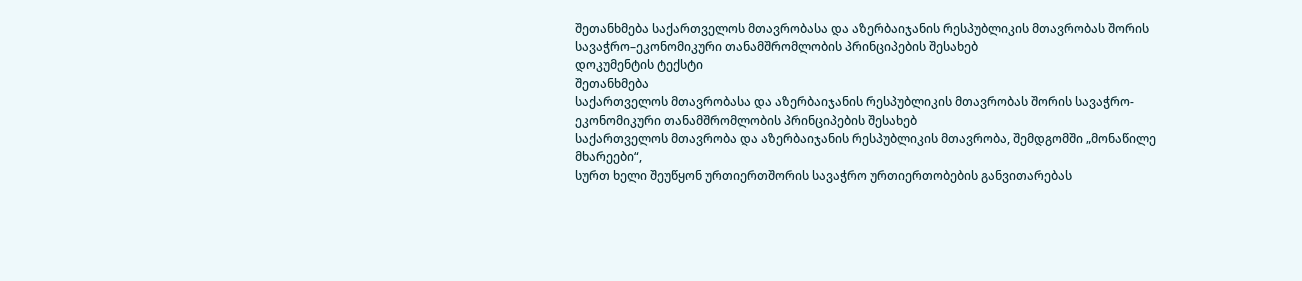შეთანხმება საქართველოს მთავრობასა და აზერბაიჯანის რესპუბლიკის მთავრობას შორის სავაჭრო–ეკონომიკური თანამშრომლობის პრინციპების შესახებ
დოკუმენტის ტექსტი
შეთანხმება
საქართველოს მთავრობასა და აზერბაიჯანის რესპუბლიკის მთავრობას შორის სავაჭრო-ეკონომიკური თანამშრომლობის პრინციპების შესახებ
საქართველოს მთავრობა და აზერბაიჯანის რესპუბლიკის მთავრობა, შემდგომში „მონაწილე მხარეები“,
სურთ ხელი შეუწყონ ურთიერთშორის სავაჭრო ურთიერთობების განვითარებას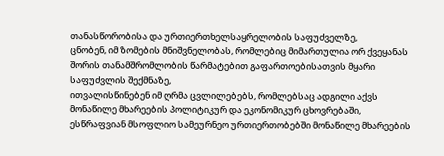თანასწორობისა და ურთიერთხელსაყრელობის საფუძველზე,
ცნობენ, იმ ზომების მნიშვნელობას, რომლებიც მიმართულია ორ ქვეყანას შორის თანამშრომლობის წარმატებით გაფართოებისათვის მყარი საფუძვლის შექმნაზე,
ითვალისწინებენ იმ ღრმა ცვლილებებს, რომლებსაც ადგილი აქვს მონაწილე მხარეების პოლიტიკურ და ეკონომიკურ ცხოვრებაში,
ესწრაფვიან მსოფლიო სამეურნეო ურთიერთობებში მონაწილე მხარეების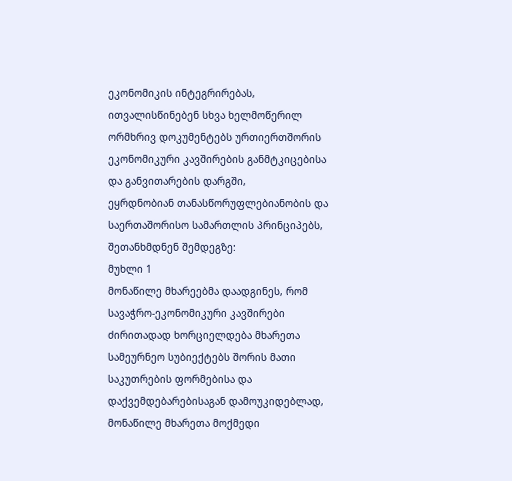ეკონომიკის ინტეგრირებას,
ითვალისწინებენ სხვა ხელმოწერილ ორმხრივ დოკუმენტებს ურთიერთშორის ეკონომიკური კავშირების განმტკიცებისა და განვითარების დარგში,
ეყრდნობიან თანასწორუფლებიანობის და საერთაშორისო სამართლის პრინციპებს,
შეთანხმდნენ შემდეგზე:
მუხლი 1
მონაწილე მხარეებმა დაადგინეს, რომ სავაჭრო-ეკონომიკური კავშირები ძირითადად ხორციელდება მხარეთა სამეურნეო სუბიექტებს შორის მათი საკუთრების ფორმებისა და დაქვემდებარებისაგან დამოუკიდებლად, მონაწილე მხარეთა მოქმედი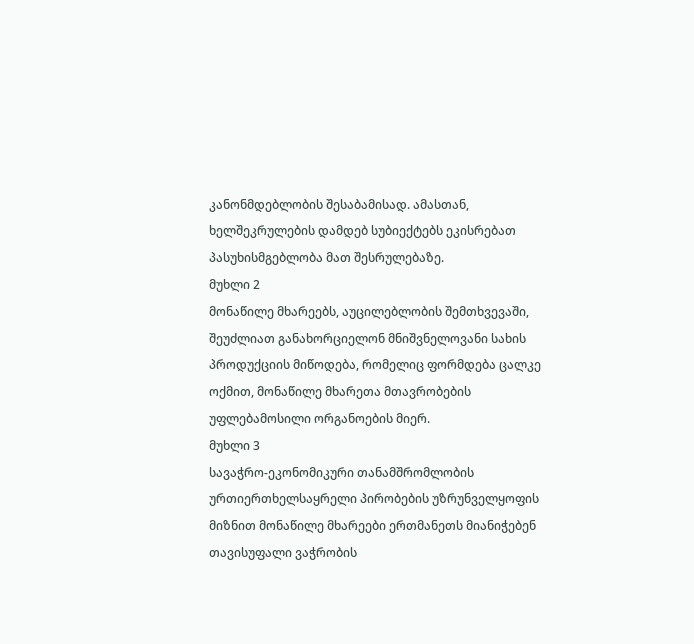კანონმდებლობის შესაბამისად. ამასთან, ხელშეკრულების დამდებ სუბიექტებს ეკისრებათ პასუხისმგებლობა მათ შესრულებაზე.
მუხლი 2
მონაწილე მხარეებს, აუცილებლობის შემთხვევაში, შეუძლიათ განახორციელონ მნიშვნელოვანი სახის პროდუქციის მიწოდება, რომელიც ფორმდება ცალკე ოქმით, მონაწილე მხარეთა მთავრობების უფლებამოსილი ორგანოების მიერ.
მუხლი 3
სავაჭრო-ეკონომიკური თანამშრომლობის ურთიერთხელსაყრელი პირობების უზრუნველყოფის მიზნით მონაწილე მხარეები ერთმანეთს მიანიჭებენ თავისუფალი ვაჭრობის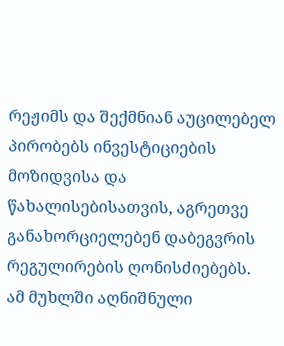რეჟიმს და შექმნიან აუცილებელ პირობებს ინვესტიციების მოზიდვისა და წახალისებისათვის, აგრეთვე განახორციელებენ დაბეგვრის რეგულირების ღონისძიებებს.
ამ მუხლში აღნიშნული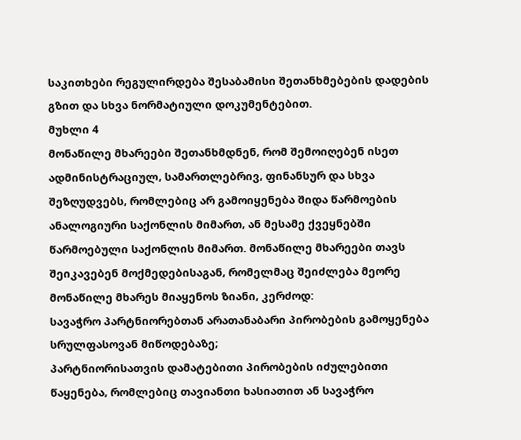საკითხები რეგულირდება შესაბამისი შეთანხმებების დადების გზით და სხვა ნორმატიული დოკუმენტებით.
მუხლი 4
მონაწილე მხარეები შეთანხმდნენ, რომ შემოიღებენ ისეთ ადმინისტრაციულ, სამართლებრივ, ფინანსურ და სხვა შეზღუდვებს, რომლებიც არ გამოიყენება შიდა წარმოების ანალოგიური საქონლის მიმართ, ან მესამე ქვეყნებში წარმოებული საქონლის მიმართ. მონაწილე მხარეები თავს შეიკავებენ მოქმედებისაგან, რომელმაც შეიძლება მეორე მონაწილე მხარეს მიაყენოს ზიანი, კერძოდ:
სავაჭრო პარტნიორებთან არათანაბარი პირობების გამოყენება სრულფასოვან მიწოდებაზე;
პარტნიორისათვის დამატებითი პირობების იძულებითი წაყენება, რომლებიც თავიანთი ხასიათით ან სავაჭრო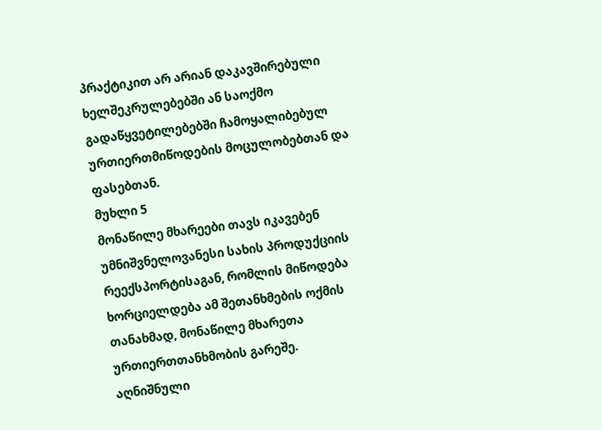პრაქტიკით არ არიან დაკავშირებული ხელშეკრულებებში ან საოქმო გადაწყვეტილებებში ჩამოყალიბებულ ურთიერთმიწოდების მოცულობებთან და ფასებთან.
მუხლი 5
მონაწილე მხარეები თავს იკავებენ უმნიშვნელოვანესი სახის პროდუქციის რეექსპორტისაგან, რომლის მიწოდება ხორციელდება ამ შეთანხმების ოქმის თანახმად, მონაწილე მხარეთა ურთიერთთანხმობის გარეშე.
აღნიშნული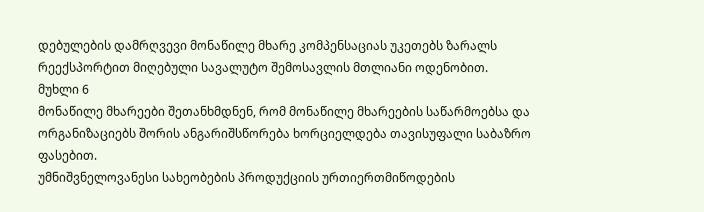დებულების დამრღვევი მონაწილე მხარე კომპენსაციას უკეთებს ზარალს რეექსპორტით მიღებული სავალუტო შემოსავლის მთლიანი ოდენობით.
მუხლი 6
მონაწილე მხარეები შეთანხმდნენ, რომ მონაწილე მხარეების საწარმოებსა და ორგანიზაციებს შორის ანგარიშსწორება ხორციელდება თავისუფალი საბაზრო ფასებით.
უმნიშვნელოვანესი სახეობების პროდუქციის ურთიერთმიწოდების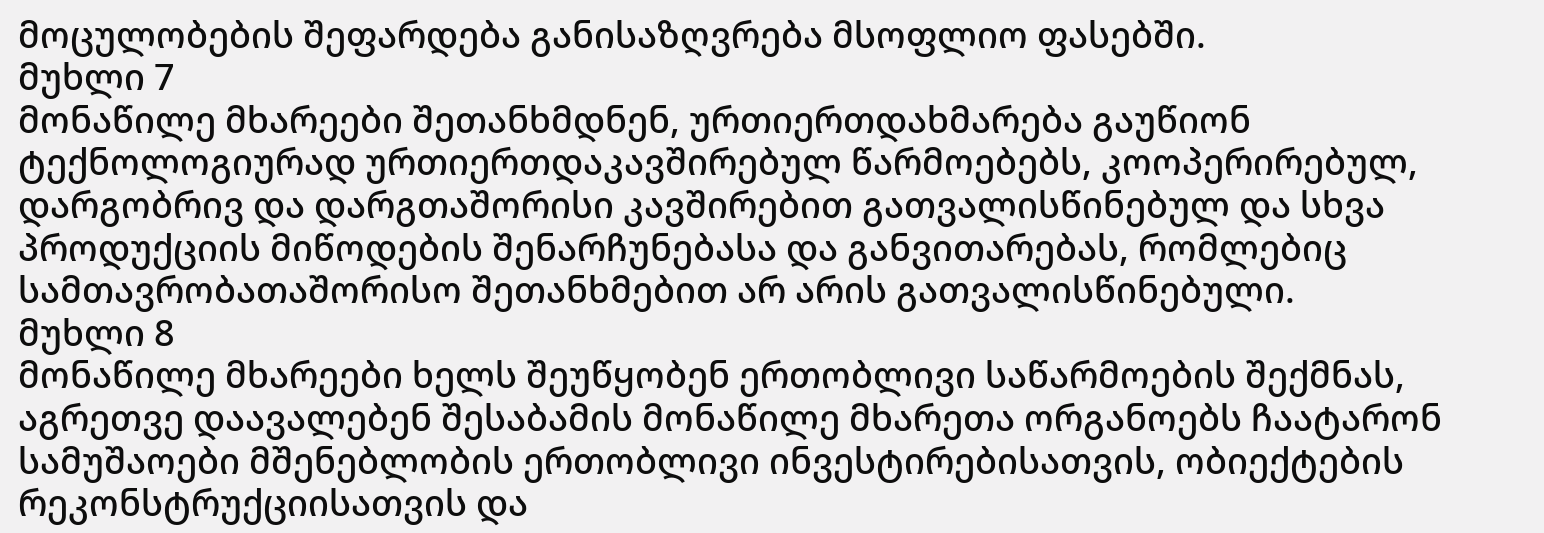მოცულობების შეფარდება განისაზღვრება მსოფლიო ფასებში.
მუხლი 7
მონაწილე მხარეები შეთანხმდნენ, ურთიერთდახმარება გაუწიონ ტექნოლოგიურად ურთიერთდაკავშირებულ წარმოებებს, კოოპერირებულ, დარგობრივ და დარგთაშორისი კავშირებით გათვალისწინებულ და სხვა პროდუქციის მიწოდების შენარჩუნებასა და განვითარებას, რომლებიც სამთავრობათაშორისო შეთანხმებით არ არის გათვალისწინებული.
მუხლი 8
მონაწილე მხარეები ხელს შეუწყობენ ერთობლივი საწარმოების შექმნას, აგრეთვე დაავალებენ შესაბამის მონაწილე მხარეთა ორგანოებს ჩაატარონ სამუშაოები მშენებლობის ერთობლივი ინვესტირებისათვის, ობიექტების რეკონსტრუქციისათვის და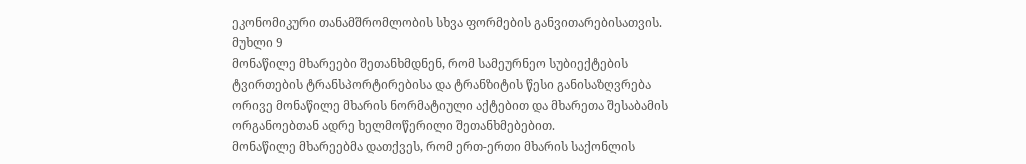ეკონომიკური თანამშრომლობის სხვა ფორმების განვითარებისათვის.
მუხლი 9
მონაწილე მხარეები შეთანხმდნენ, რომ სამეურნეო სუბიექტების ტვირთების ტრანსპორტირებისა და ტრანზიტის წესი განისაზღვრება ორივე მონაწილე მხარის ნორმატიული აქტებით და მხარეთა შესაბამის ორგანოებთან ადრე ხელმოწერილი შეთანხმებებით.
მონაწილე მხარეებმა დათქვეს, რომ ერთ-ერთი მხარის საქონლის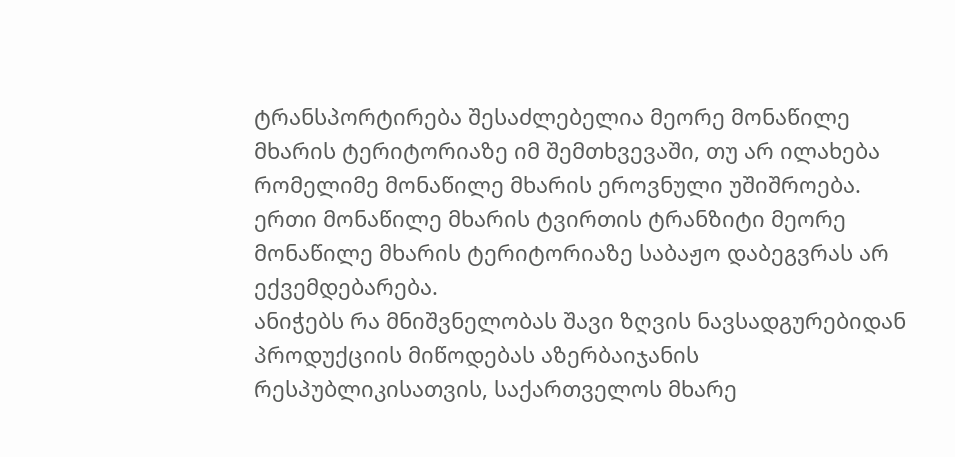ტრანსპორტირება შესაძლებელია მეორე მონაწილე მხარის ტერიტორიაზე იმ შემთხვევაში, თუ არ ილახება რომელიმე მონაწილე მხარის ეროვნული უშიშროება.
ერთი მონაწილე მხარის ტვირთის ტრანზიტი მეორე მონაწილე მხარის ტერიტორიაზე საბაჟო დაბეგვრას არ ექვემდებარება.
ანიჭებს რა მნიშვნელობას შავი ზღვის ნავსადგურებიდან პროდუქციის მიწოდებას აზერბაიჯანის რესპუბლიკისათვის, საქართველოს მხარე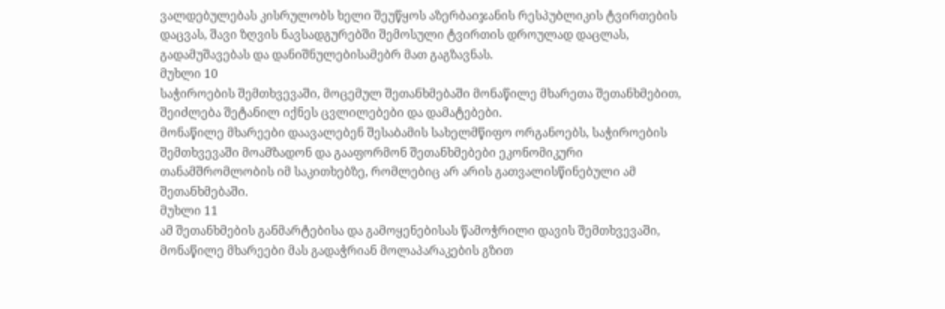ვალდებულებას კისრულობს ხელი შეუწყოს აზერბაიჯანის რესპუბლიკის ტვირთების დაცვას, შავი ზღვის ნავსადგურებში შემოსული ტვირთის დროულად დაცლას, გადამუშავებას და დანიშნულებისამებრ მათ გაგზავნას.
მუხლი 10
საჭიროების შემთხვევაში, მოცემულ შეთანხმებაში მონაწილე მხარეთა შეთანხმებით, შეიძლება შეტანილ იქნეს ცვლილებები და დამატებები.
მონაწილე მხარეები დაავალებენ შესაბამის სახელმწიფო ორგანოებს, საჭიროების შემთხვევაში მოამზადონ და გააფორმონ შეთანხმებები ეკონომიკური თანამშრომლობის იმ საკითხებზე, რომლებიც არ არის გათვალისწინებული ამ შეთანხმებაში.
მუხლი 11
ამ შეთანხმების განმარტებისა და გამოყენებისას წამოჭრილი დავის შემთხვევაში, მონაწილე მხარეები მას გადაჭრიან მოლაპარაკების გზით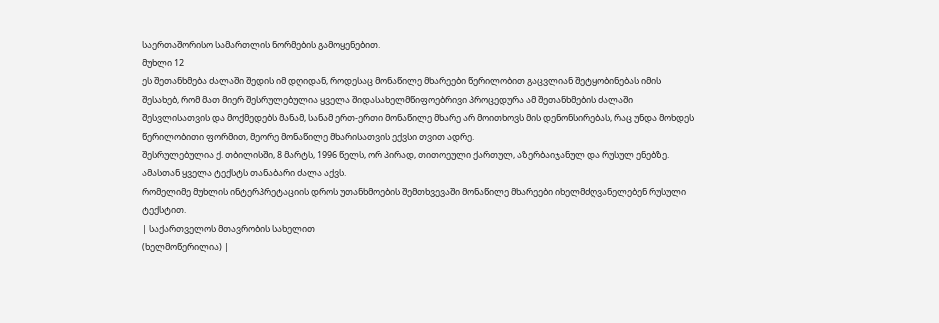საერთაშორისო სამართლის ნორმების გამოყენებით.
მუხლი 12
ეს შეთანხმება ძალაში შედის იმ დღიდან, როდესაც მონაწილე მხარეები წერილობით გაცვლიან შეტყობინებას იმის შესახებ, რომ მათ მიერ შესრულებულია ყველა შიდასახელმწიფოებრივი პროცედურა ამ შეთანხმების ძალაში შესვლისათვის და მოქმედებს მანამ, სანამ ერთ-ერთი მონაწილე მხარე არ მოითხოვს მის დენონსირებას, რაც უნდა მოხდეს წერილობითი ფორმით, მეორე მონაწილე მხარისათვის ექვსი თვით ადრე.
შესრულებულია ქ. თბილისში, 8 მარტს, 1996 წელს, ორ პირად, თითოეული ქართულ, აზერბაიჯანულ და რუსულ ენებზე. ამასთან ყველა ტექსტს თანაბარი ძალა აქვს.
რომელიმე მუხლის ინტერპრეტაციის დროს უთანხმოების შემთხვევაში მონაწილე მხარეები იხელმძღვანელებენ რუსული ტექსტით.
| საქართველოს მთავრობის სახელით
(ხელმოწერილია) |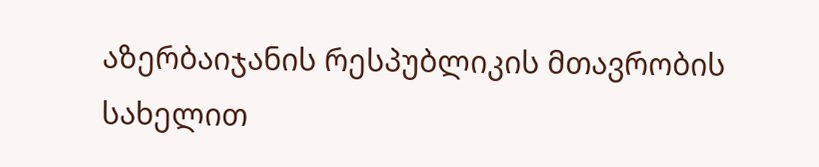აზერბაიჯანის რესპუბლიკის მთავრობის სახელით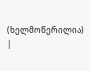(ხელმოწერილია) |